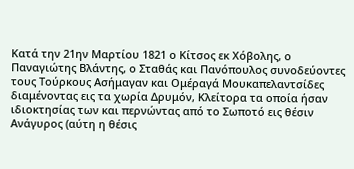Κατά την 21ην Μαρτίου 1821 ο Κίτσος εκ Χόβολης, ο Παναγιώτης Βλάντης, ο Σταθάς και Πανόπουλος συνοδεύοντες τους Τούρκους Ασήμαγαν και Ομέραγά Μουκαπελαντσίδες διαμένοντας εις τα χωρία Δρυμόν, Κλείτορα τα οποία ήσαν ιδιοκτησίας των και περνώντας από το Σωποτό εις θέσιν Ανάγυρος (αύτη η θέσις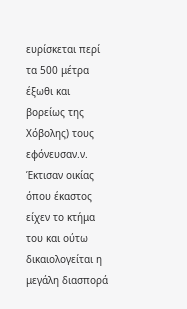ευρίσκεται περί τα 500 μέτρα έξωθι και βορείως της Χόβολης) τους εφόνευσαν.ν. Έκτισαν οικίας όπου έκαστος είχεν το κτήμα του και ούτω δικαιολογείται η μεγάλη διασπορά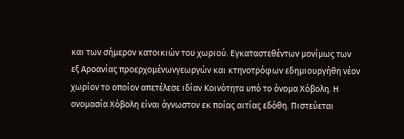και των σήμερον κατοικιών του χωριού. Εγκαταστεθέντων μονίμως των εξ Αροανίας προερχομένωνγεωργών και κτηνοτρόφων εδημιουργήθη νέον χωρίον το οποίον απετέλεσε ιδίαν Κοινότητα υπό το όνομα Χόβολη. Η ονομασία Χόβολη είναι άγνωστον εκ ποίας αιτίας εδόθη. Πιστεύεται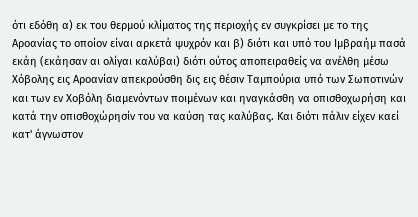ότι εδόθη α) εκ του θερμού κλίματος της περιοχής εν συγκρίσει με το της Αροανίας το οποίον είναι αρκετά ψυχρόν και β) διότι και υπό του Ιμβραήμ πασά εκάη (εκάησαν αι ολίγαι καλύβαι) διότι ούτος αποπειραθείς να ανέλθη μέσω Χόβολης εις Αροανίαν απεκρούσθη δις εις θέσιν Ταμπούρια υπό των Σωποτινών και των εν Χοβόλη διαμενόντων ποιμένων και ηναγκάσθη να οπισθοχωρήση και κατά την οπισθοχώρησίν του να καύση τας καλύβας. Και διότι πάλιν είχεν καεί κατ' άγνωστον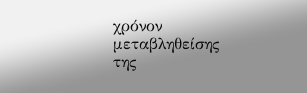χρόνον μεταβληθείσης της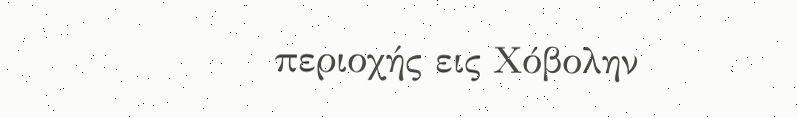περιοχής εις Χόβολην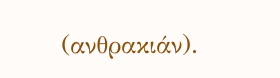(ανθρακιάν).